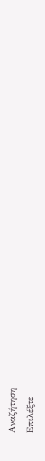Αναζήτηση
Επιλέξτε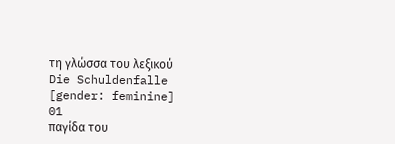τη γλώσσα του λεξικού
Die Schuldenfalle
[gender: feminine]
01
παγίδα του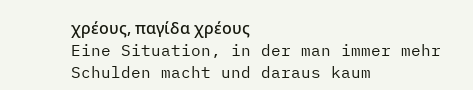χρέους, παγίδα χρέους
Eine Situation, in der man immer mehr Schulden macht und daraus kaum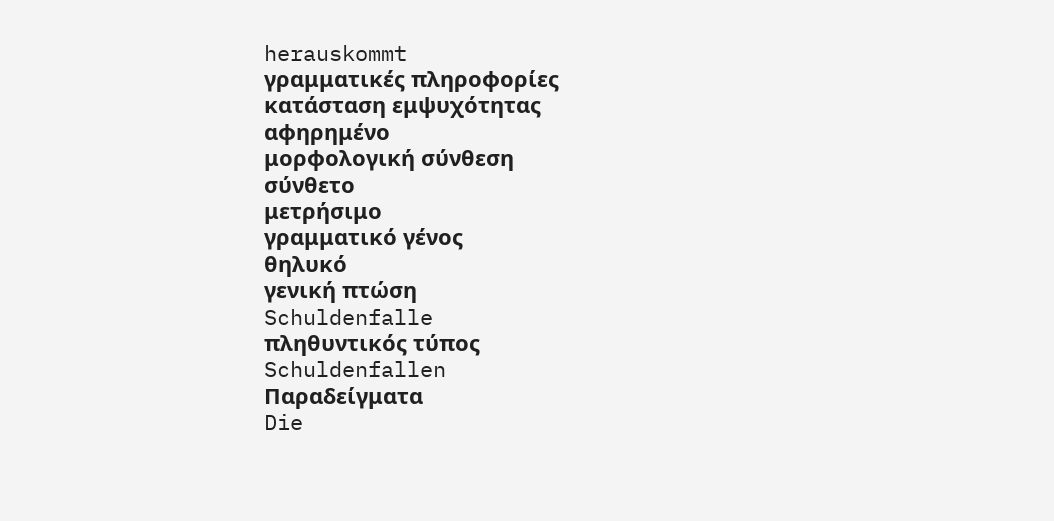herauskommt
γραμματικές πληροφορίες
κατάσταση εμψυχότητας
αφηρημένο
μορφολογική σύνθεση
σύνθετο
μετρήσιμο
γραμματικό γένος
θηλυκό
γενική πτώση
Schuldenfalle
πληθυντικός τύπος
Schuldenfallen
Παραδείγματα
Die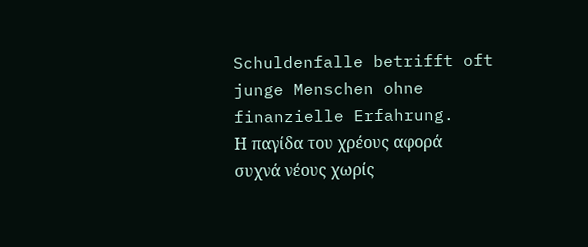Schuldenfalle betrifft oft junge Menschen ohne finanzielle Erfahrung.
Η παγίδα του χρέους αφορά συχνά νέους χωρίς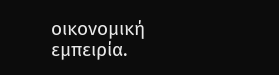οικονομική εμπειρία.